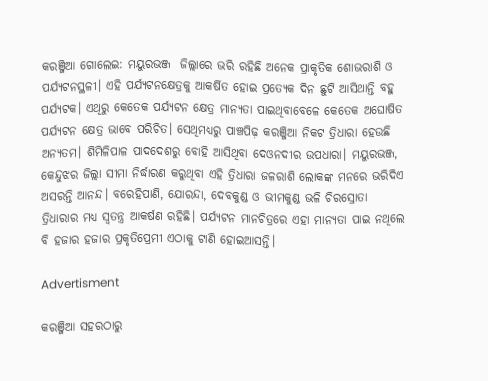କରଞ୍ଜିଆ ଗୋଲେଇ: ମୟୁରଭଞ୍ଜ  ଜିଲ୍ଲାରେ ଭରି ରହିଛି ଅନେକ ପ୍ରାକୃତିକ ଶୋଭରାଶି ଓ ପର୍ଯ୍ୟଟନସ୍ଥଳୀ। ଏହି ପର୍ଯ୍ୟଟନକ୍ଷେତ୍ରକୁ ଆକର୍ଷିତ ହୋଇ ପ୍ରତ୍ୟେକ ଦିନ ଛୁଟି ଆସିଥାନ୍ତି ବହୁ ପର୍ଯ୍ୟଟକ। ଏଥିରୁ କେତେକ ପର୍ଯ୍ୟଟନ କ୍ଷେତ୍ର ମାନ୍ୟତା ପାଇଥିବାବେଳେ କେତେକ ଅଘୋଷିତ ପର୍ଯ୍ୟଟନ କ୍ଷେତ୍ର ଭାବେ ପରିଚିତ। ସେଥିମଧ୍ୟରୁ ପାଞ୍ଚପିଢ଼ କରଞ୍ଜିଆ ନିକଟ ତ୍ରିଧାରା ହେଉଛି ଅନ୍ୟତମ। ଶିମିଳିପାଳ ପାଦଦେଶରୁ ବୋହି ଆସିଥିବା ଦେଓନଦୀର ଉପଧାରା। ମୟୁରଭଞ୍ଜ, କେନ୍ଦୁଝର ଜିଲ୍ଲା ସୀମା ନିର୍ଦ୍ଧାରଣ କରୁଥିବା ଏହି ତ୍ରିଧାରା ଜଳରାଶି ଲୋକଙ୍କ ମନରେ ଭରିଦିଏ ଅସରନ୍ତି ଆନନ୍ଦ। ବରେହିପାଣି, ଯୋରନ୍ଦା, ଦେବକୁଣ୍ଡ ଓ ଭୀମକୁଣ୍ଡ ଭଳି ଚିରସ୍ରୋତା ତ୍ରିଧାରାର ମଧ୍ୟ ସ୍ୱତନ୍ତ୍ର ଆକର୍ଷଣ ରହିଛି। ପର୍ଯ୍ୟଟନ ମାନଚିତ୍ରରେ ଏହା ମାନ୍ୟତା ପାଇ ନଥିଲେ ବି ହଜାର ହଜାର ପ୍ରକୃତିପ୍ରେମୀ ଏଠାକୁ ଟାଣି ହୋଇଆସନ୍ତି।

Advertisment

କରଞ୍ଜିଆ ସହରଠାରୁ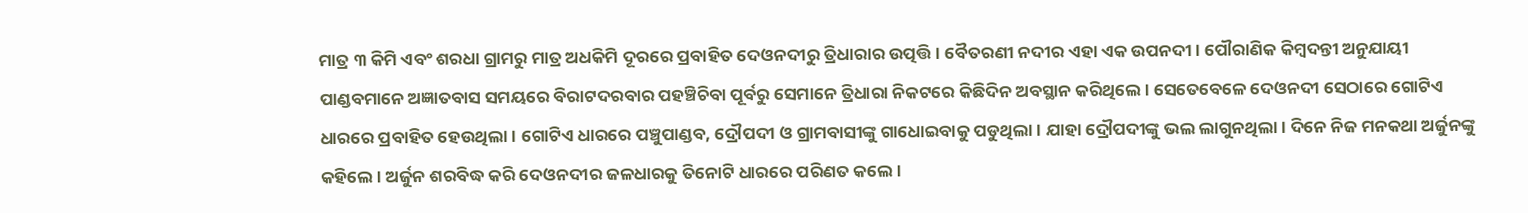ମାତ୍ର ୩ କିମି ଏବଂ ଶରଧା ଗ୍ରାମରୁ ମାତ୍ର ଅଧକିମି ଦୂରରେ ପ୍ରବାହିତ ଦେଓନଦୀରୁ ତ୍ରିଧାରାର ଉତ୍ପତ୍ତି। ବୈତରଣୀ ନଦୀର ଏହା ଏକ ଉପନଦୀ। ପୌରାଣିକ କିମ୍ବଦନ୍ତୀ ଅନୁଯାୟୀ ପାଣ୍ଡବମାନେ ଅଜ୍ଞାତବାସ ସମୟରେ ବିରାଟଦରବାର ପହଞ୍ଚିଚିବା ପୂର୍ବରୁ ସେମାନେ ତ୍ରିଧାରା ନିକଟରେ କିଛିଦିନ ଅବସ୍ଥାନ କରିଥିଲେ। ସେତେବେଳେ ଦେଓନଦୀ ସେଠାରେ ଗୋଟିଏ ଧାରରେ ପ୍ରବାହିତ ହେଉଥିଲା। ଗୋଟିଏ ଧାରରେ ପଞ୍ଚୁପାଣ୍ଡବ, ଦ୍ରୌପଦୀ ଓ ଗ୍ରାମବାସୀଙ୍କୁ ଗାଧୋଇବାକୁ ପଡୁଥିଲା। ଯାହା ଦ୍ରୌପଦୀଙ୍କୁ ଭଲ ଲାଗୁନଥିଲା। ଦିନେ ନିଜ ମନକଥା ଅର୍ଜୁନଙ୍କୁ କହିଲେ। ଅର୍ଜୁନ ଶରବିଦ୍ଧ କରି ଦେଓନଦୀର ଜଳଧାରକୁ ତିନୋଟି ଧାରରେ ପରିଣତ କଲେ।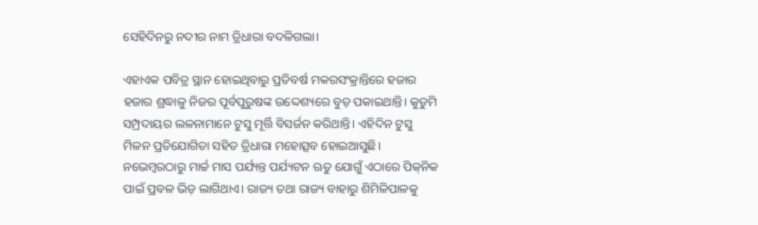ସେହିଦିନରୁ ନଦୀର ନାମ ତ୍ରିଧାରା ବଦଳିଗଲା।

ଏହାଏକ ପବିତ୍ର ସ୍ଥାନ ହୋଇଥିବାରୁ ପ୍ରତିବର୍ଷ ମକରସଂକ୍ରାନ୍ତିରେ ହଜାର ହଜାର ଶ୍ରଦ୍ଧାଳୁ ନିଜର ପୂର୍ବପୁରୁଷଙ୍କ ଉଦ୍ଦେଶ୍ୟରେ ବୁଡ଼ ପକାଇଥାନ୍ତି। କୁଡୁମି ସମ୍ପ୍ରଦାୟର ଲଳନାମାନେ ଟୁସୁ ମୂର୍ତ୍ତି ବିସର୍ଜନ କରିଥାନ୍ତି। ଏହିଦିନ ଟୁସୁ ମିଳନ ପ୍ରତିଯୋଗିତା ସହିତ ତ୍ରିଧାରା ମହୋତ୍ସବ ହୋଇଆସୁଛି। ନଭେମ୍ବରଠାରୁ ମାର୍ଚ୍ଚ ମାସ ପର୍ଯ୍ୟନ୍ତ ପର୍ଯ୍ୟଟନ ଋତୁ ଯୋଗୁଁ ଏଠାରେ ପିକ୍‌ନିକ ପାଇଁ ପ୍ରବଳ ଭିଡ଼ ଲାଗିଥାଏ। ରାଜ୍ୟ ତଥା ରାଜ୍ୟ ବାହାରୁ ଶିମିଳିପାଳକୁ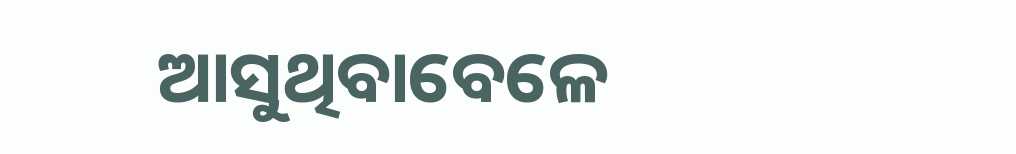ଆସୁଥିବାବେଳେ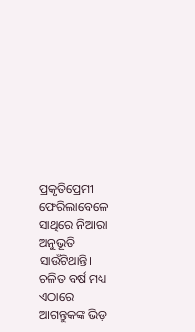ପ୍ରକୃତିପ୍ରେମୀ ଫେରିଲାବେଳେ ସାଥିରେ ନିଆରା ଅନୁଭୂତି ସାଉଁଟିଥାନ୍ତି। ଚଳିତ ବର୍ଷ ମଧ୍ୟ ଏଠାରେ ଆଗନ୍ତୁକଙ୍କ ଭିଡ଼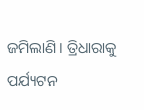ଜମିଲାଣି। ତ୍ରିଧାରାକୁ ପର୍ଯ୍ୟଟନ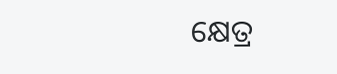କ୍ଷେତ୍ର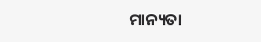ମାନ୍ୟତା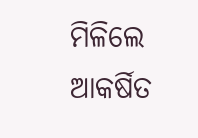ମିଳିଲେ ଆକର୍ଷିତ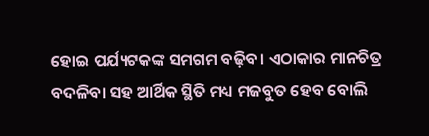ହୋଇ ପର୍ଯ୍ୟଟକଙ୍କ ସମଗମ ବଢ଼ିବ। ଏଠାକାର ମାନଚିତ୍ର ବଦଳିବା ସହ ଆର୍ଥିକ ସ୍ଥିତି ମଧ୍ୟ ମଜବୁତ ହେବ ବୋଲି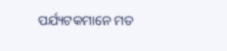ପର୍ଯ୍ୟଟକମାନେ ମତ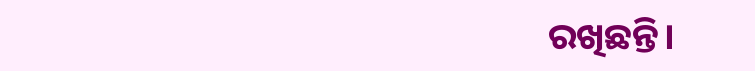ରଖିଛନ୍ତି।